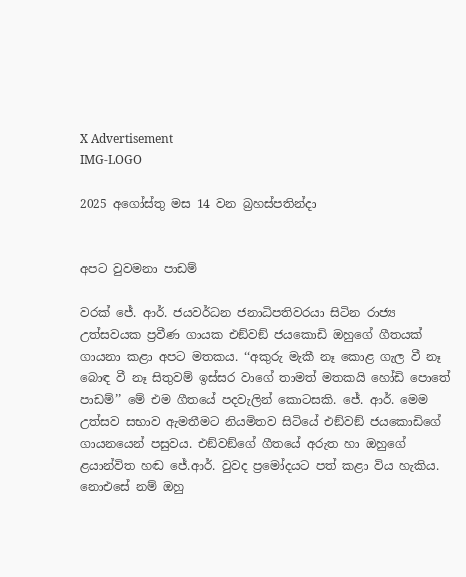X Advertisement
IMG-LOGO

2025 අගෝස්තු මස 14 වන බ්‍රහස්පතින්දා


අපට වුවමනා පාඩම්

වරක් ජේ. ආර්. ජයවර්ධන ජනාධිපතිවරයා සිටින රාජ්‍ය උත්සවයක ප්‍රවීණ ගායක එඞ්වඞ් ජයකොඩි ඔහුගේ ගීතයක් ගායනා කළා අපට මතකය. ‘‘අකුරු මැකී නෑ කොළ ගැල වී නෑ බොඳ වී නෑ සිතුවම් ඉස්සර වාගේ තාමත් මතකයි හෝඩි පොතේ පාඩම්’’ මේ එම ගීතයේ පදවැලින් කොටසකි. ජේ. ආර්. මෙම උත්සව සභාව ඇමතීමට නියමිතව සිටියේ එඞ්වඞ් ජයකොඩිගේ ගායනයෙන් පසුවය. එඞ්වඞ්ගේ ගීතයේ අරුත හා ඔහුගේ ළයාන්විත හඬ ජේ.ආර්. වුවද ප්‍රමෝදයට පත් කළා විය හැකිය. නොඑසේ නම් ඔහු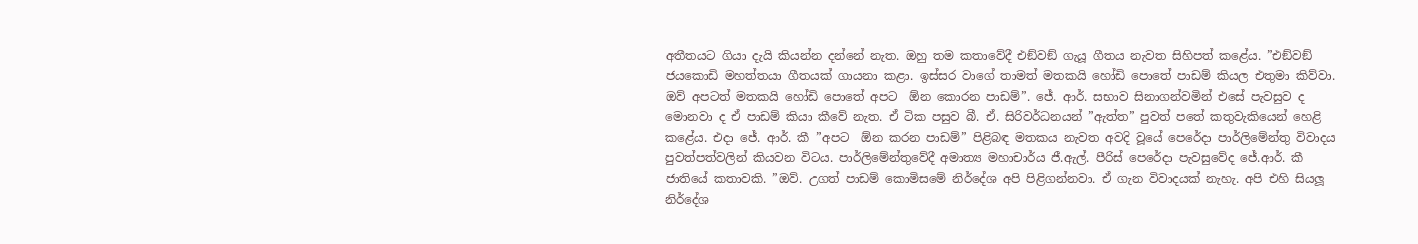අතීතයට ගියා දැයි කියන්න දන්නේ නැත. ඔහු තම කතාවේදී එඞ්වඞ් ගැයූ ගීතය නැවත සිහිපත් කළේය. ”එඞ්වඞ් ජයකොඩි මහත්තයා ගීතයක් ගායනා කළා. ඉස්සර වාගේ තාමත් මතකයි හෝඩි පොතේ පාඩම් කියල එතුමා කිව්වා. ඔව් අපටත් මතකයි හෝඩි පොතේ අපට  ඕන කොරන පාඩම්”. ජේ. ආර්. සභාව සිනාගන්වමින් එසේ පැවසුව ද මොනවා ද ඒ පාඩම් කියා කීවේ නැත. ඒ ටික පසුව බී. ඒ. සිරිවර්ධනයන් ”ඇත්ත” පුවත් පතේ කතුවැකියෙන් හෙළි කළේය. එදා ජේ. ආර්. කී ”අපට  ඕන කරන පාඩම්” පිළිබඳ මතකය නැවත අවදි වූයේ පෙරේදා පාර්ලිමේන්තු විවාදය පුවත්පත්වලින් කියවන විටය. පාර්ලිමේන්තුවේදී අමාත්‍ය මහාචාර්ය ජී.ඇල්. පීරිස් පෙරේදා පැවසුවේද ජේ.ආර්. කී ජාතියේ කතාවකි. ”ඔව්. උගත් පාඩම් කොමිසමේ නිර්දේශ අපි පිළිගන්නවා. ඒ ගැන විවාදයක් නැහැ. අපි එහි සියලූ නිර්දේශ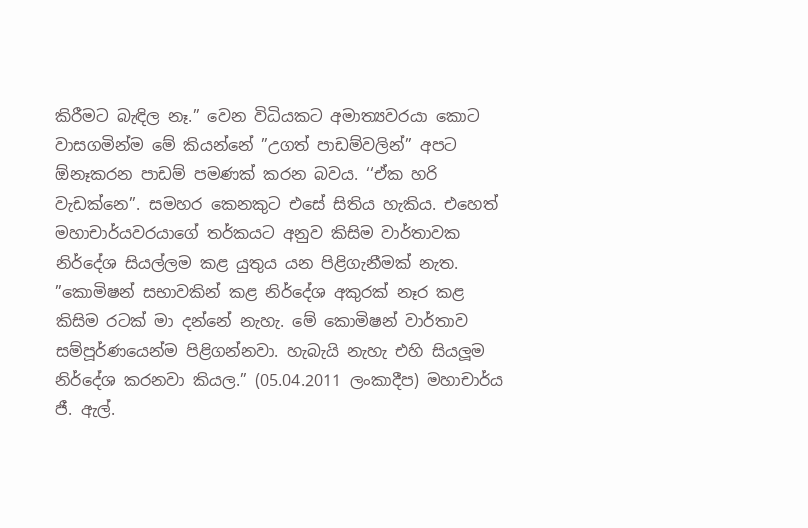කිරීමට බැඳිල නෑ.” වෙන විධියකට අමාත්‍යවරයා කොට වාසගමින්ම මේ කියන්නේ ”උගත් පාඩම්වලින්” අපට  ඕනෑකරන පාඩම් පමණක් කරන බවය. ‘‘ඒක හරි වැඩක්නෙ’’. සමහර කෙනකුට එසේ සිතිය හැකිය. එහෙත් මහාචාර්යවරයාගේ තර්කයට අනුව කිසිම වාර්තාවක නිර්දේශ සියල්ලම කළ යුතුය යන පිළිගැනීමක් නැත.        ”කොමිෂන් සභාවකින් කළ නිර්දේශ අකුරක් නෑර කළ කිසිම රටක් මා දන්නේ නැහැ. මේ කොමිෂන් වාර්තාව සම්පූර්ණයෙන්ම පිළිගන්නවා. හැබැයි නැහැ එහි සියලූම නිර්දේශ කරනවා කියල.” (05.04.2011 ලංකාදීප) මහාචාර්ය ජී. ඇල්.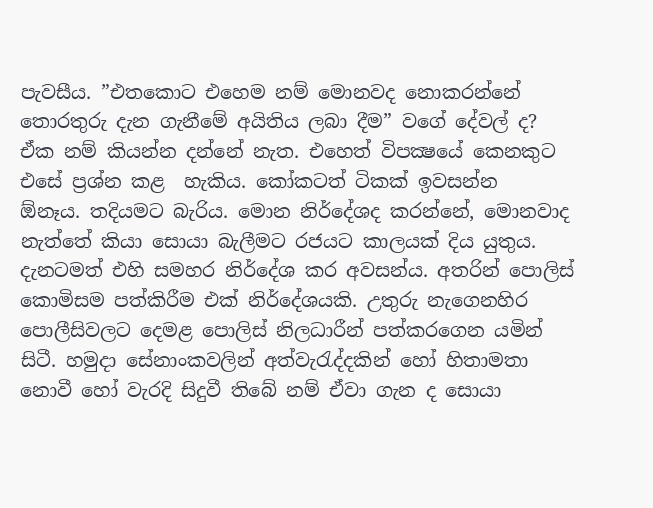පැවසීය. ”එතකොට එහෙම නම් මොනවද නොකරන්නේ තොරතුරු දැන ගැනීමේ අයිතිය ලබා දීම” වගේ දේවල් ද? ඒක නම් කියන්න දන්නේ නැත. එහෙත් විපක්‍ෂයේ කෙනකුට එසේ ප්‍රශ්න කළ  හැකිය. කෝකටත් ටිකක් ඉවසන්න  ඕනෑය. තදියමට බැරිය. මොන නිර්දේශද කරන්නේ, මොනවාද නැත්තේ කියා සොයා බැලීමට රජයට කාලයක් දිය යුතුය. දැනටමත් එහි සමහර නිර්දේශ කර අවසන්ය. අතරින් පොලිස් කොමිසම පත්කිරීම එක් නිර්දේශයකි. උතුරු නැගෙනහිර පොලීසිවලට දෙමළ පොලිස් නිලධාරීන් පත්කරගෙන යමින් සිටී. හමුදා සේනාංකවලින් අත්වැරැද්දකින් හෝ හිතාමතා නොවී හෝ වැරදි සිදුවී තිබේ නම් ඒවා ගැන ද සොයා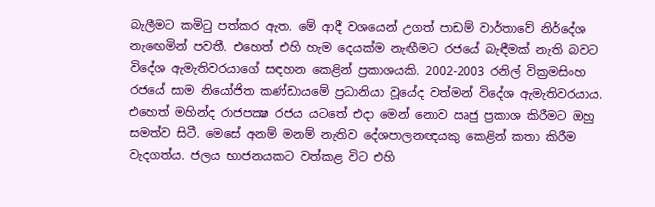බැලීමට කමිටු පත්කර ඇත. මේ ආදී වශයෙන් උගත් පාඩම් වාර්තාවේ නිර්දේශ නැඟෙමින් පවතී. එහෙත් එහි හැම දෙයක්ම නැඟීමට රජයේ බැඳීමක් නැති බවට විදේශ ඇමැතිවරයාගේ සඳහන කෙළින් ප්‍රකාශයකි. 2002-2003 රනිල් වික්‍රමසිංහ රජයේ සාම නියෝජිත කණ්ඩායමේ ප්‍රධානියා වූයේද වත්මන් විදේශ ඇමැතිවරයාය. එහෙත් මහින්ද රාජපක්‍ෂ රජය යටතේ එදා මෙන් නොව ඍජු ප්‍රකාශ කිරීමට ඔහු සමත්ව සිටී. මෙසේ අනම් මනම් නැතිව දේශපාලනඥයකු කෙළින් කතා කිරීම වැදගත්ය. ජලය භාජනයකට වත්කළ විට එහි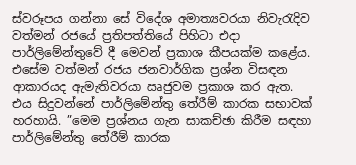ස්වරූපය ගන්නා සේ විදේශ අමාත්‍යවරයා නිවැරැදිව වත්මන් රජයේ ප්‍රතිපත්තියේ පිහිටා එදා පාර්ලිමේන්තුවේ දී මෙවන් ප්‍රකාශ කීපයක්ම කළේය. එසේම වත්මන් රජය ජනවාර්ගික ප්‍රශ්න විසඳන ආකාරයද ඇමැතිවරයා ඍජුවම ප්‍රකාශ කර ඇත. එය සිදුවන්නේ පාර්ලිමේන්තු තේරීම් කාරක සභාවක් හරහායි. ”මෙම ප්‍රශ්නය ගැන සාකච්ඡා කිරීම සඳහා පාර්ලිමේන්තු තේරීම් කාරක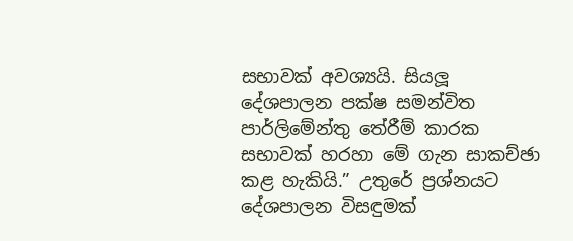සභාවක් අවශ්‍යයි. සියලූ දේශපාලන පක්ෂ සමන්විත පාර්ලිමේන්තු තේරීම් කාරක සභාවක් හරහා මේ ගැන සාකච්ඡා කළ හැකියි.” උතුරේ ප්‍රශ්නයට දේශපාලන විසඳුමක්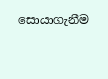සොයාගැනීම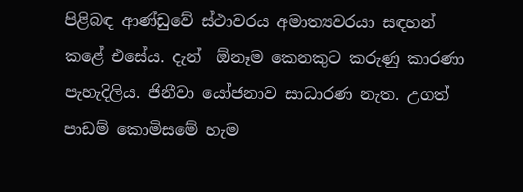පිළිබඳ ආණ්ඩුවේ ස්ථාවරය අමාත්‍යවරයා සඳහන් කළේ එසේය. දැන්  ඕනෑම කෙනකුට කරුණු කාරණා පැහැදිලිය. ජිනීවා යෝජනාව සාධාරණ නැත. උගත් පාඩම් කොමිසමේ හැම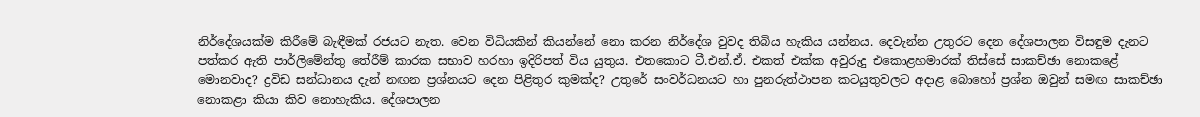නිර්දේශයක්ම කිරීමේ බැඳීමක් රජයට නැත. වෙන විධියකින් කියන්නේ නො කරන නිර්දේශ වුවද තිබිය හැකිය යන්නය. දෙවැන්න උතුරට දෙන දේශපාලන විසඳුම දැනට පත්කර ඇති පාර්ලිමේන්තු තේරීම් කාරක සභාව හරහා ඉදිරිපත් විය යුතුය. එතකොට ටී.එන්.ඒ. එකත් එක්ක අවුරුදු එකොළහමාරක් තිස්සේ සාකච්ඡා නොකළේ මොනවාද? ද්‍රවිඩ සන්ධානය දැන් නඟන ප්‍රශ්නයට දෙන පිළිතුර කුමක්ද? උතුරේ සංවර්ධනයට හා පුනරුත්ථාපන කටයුතුවලට අදාළ බොහෝ ප්‍රශ්න ඔවුන් සමඟ සාකච්ඡා නොකළා කියා කිව නොහැකිය. දේශපාලන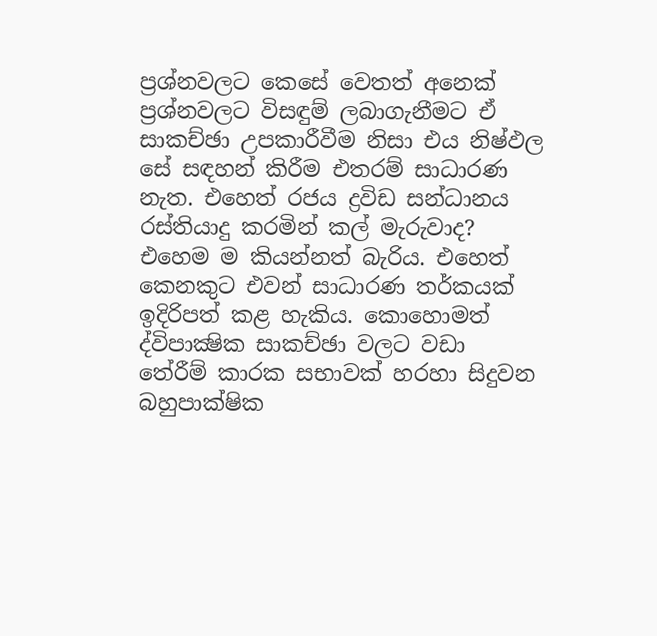ප්‍රශ්නවලට කෙසේ වෙතත් අනෙක් ප්‍රශ්නවලට විසඳුම් ලබාගැනීමට ඒ සාකච්ඡා උපකාරීවීම නිසා එය නිෂ්ඵල සේ සඳහන් කිරීම එතරම් සාධාරණ නැත. එහෙත් රජය ද්‍රවිඩ සන්ධානය රස්තියාදු කරමින් කල් මැරුවාද? එහෙම ම කියන්නත් බැරිය. එහෙත්  කෙනකුට එවන් සාධාරණ තර්කයක් ඉදිරිපත් කළ හැකිය. කොහොමත් ද්විපාක්‍ෂික සාකච්ඡා වලට වඩා තේරීම් කාරක සභාවක් හරහා සිදුවන බහුපාක්ෂික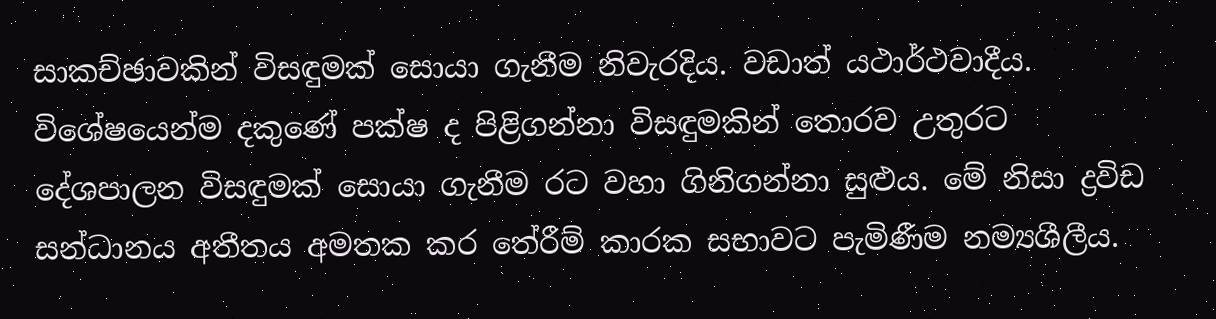සාකච්ඡාවකින් විසඳුමක් සොයා ගැනීම නිවැරදිය. වඩාත් යථාර්ථවාදීය. විශේෂයෙන්ම දකුණේ පක්ෂ ද පිළිගන්නා විසඳුමකින් තොරව උතුරට දේශපාලන විසඳුමක් සොයා ගැනීම රට වහා ගිනිගන්නා සුළුය. මේ නිසා ද්‍රවිඩ සන්ධානය අතීතය අමතක කර තේරීම් කාරක සභාවට පැමිණීම නම්‍යශීලීය.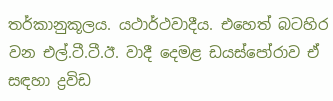තර්කානුකූලය. යථාර්ථවාදීය. එහෙත් බටහිර වන එල්.ටී.ටී.ඊ. වාදී දෙමළ ඩයස්පෝරාව ඒ සඳහා ද්‍රවිඩ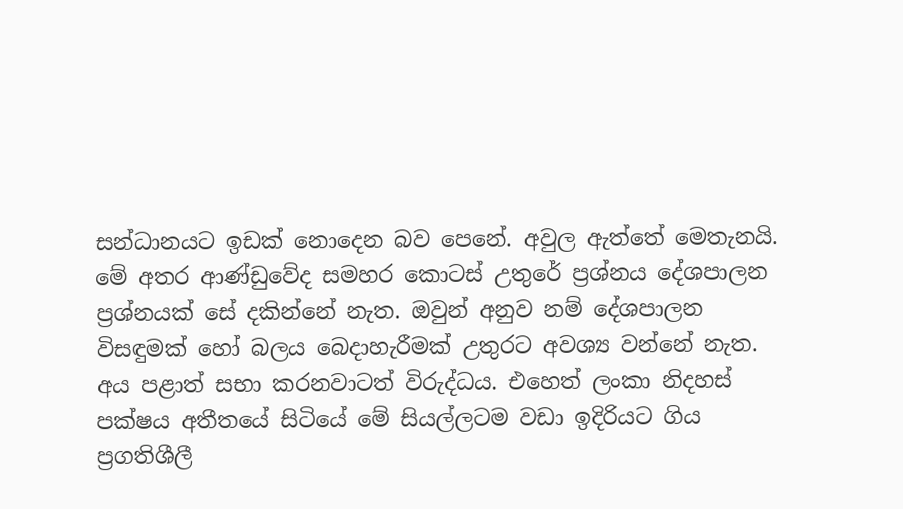සන්ධානයට ඉඩක් නොදෙන බව පෙනේ. අවුල ඇත්තේ මෙතැනයි. මේ අතර ආණ්ඩුවේද සමහර කොටස් උතුරේ ප්‍රශ්නය දේශපාලන ප්‍රශ්නයක් සේ දකින්නේ නැත. ඔවුන් අනුව නම් දේශපාලන විසඳුමක් හෝ බලය බෙදාහැරීමක් උතුරට අවශ්‍ය වන්නේ නැත. අය පළාත් සභා කරනවාටත් විරුද්ධය. එහෙත් ලංකා නිදහස් පක්ෂය අතීතයේ සිටියේ මේ සියල්ලටම වඩා ඉදිරියට ගිය ප්‍රගතිශීලී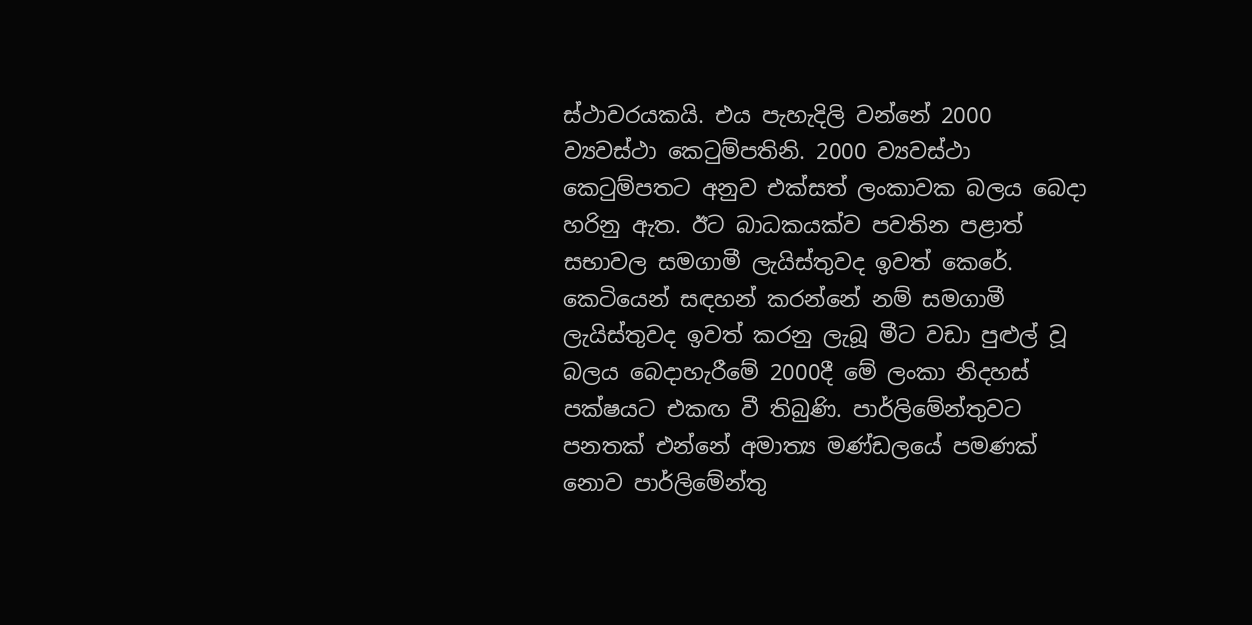ස්ථාවරයකයි. එය පැහැදිලි වන්නේ 2000 ව්‍යවස්ථා කෙටුම්පතිනි. 2000 ව්‍යවස්ථා කෙටුම්පතට අනුව එක්සත් ලංකාවක බලය බෙදා හරිනු ඇත. ඊට බාධකයක්ව පවතින පළාත් සභාවල සමගාමී ලැයිස්තුවද ඉවත් කෙරේ. කෙටියෙන් සඳහන් කරන්නේ නම් සමගාමී ලැයිස්තුවද ඉවත් කරනු ලැබූ මීට වඩා පුළුල් වූ බලය බෙදාහැරීමේ 2000දී මේ ලංකා නිදහස් පක්ෂයට එකඟ වී තිබුණි. පාර්ලිමේන්තුවට පනතක් එන්නේ අමාත්‍ය මණ්ඩලයේ පමණක් නොව පාර්ලිමේන්තු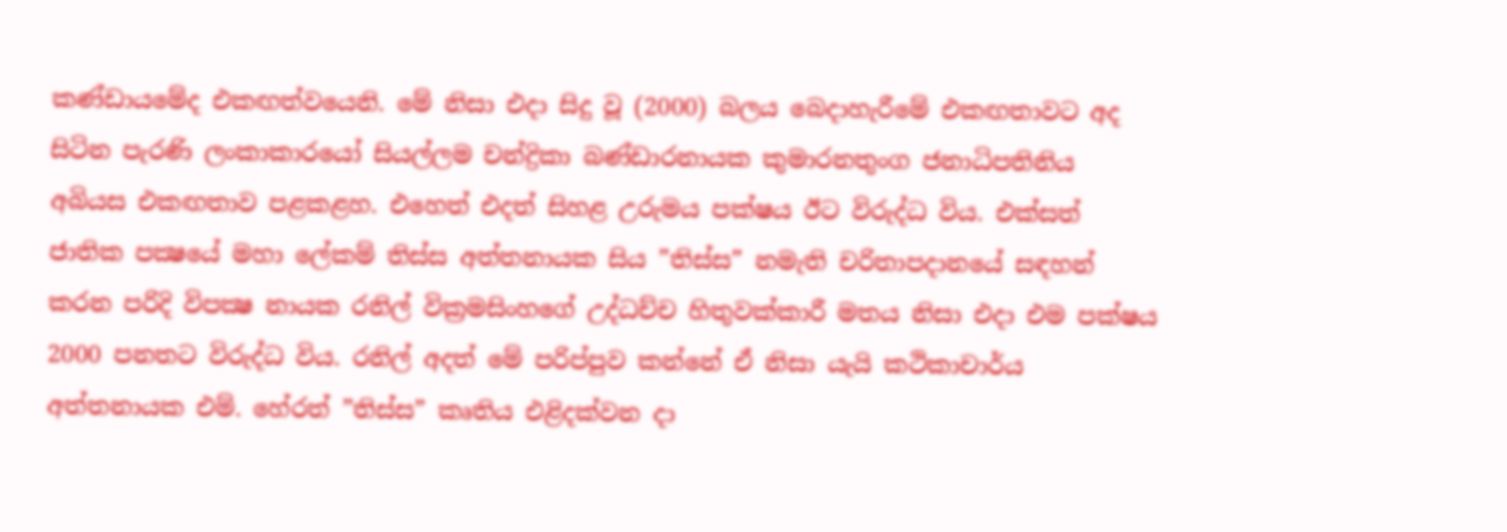කණ්ඩායමේද එකඟත්වයෙනි. මේ නිසා එදා සිදු වූ (2000) බලය බෙදාහැරීමේ එකඟතාවට අද සිටින පැරණි ලංකාකාරයෝ සියල්ලම චන්ද්‍රිකා බණ්ඩාරනායක කුමාරනතුංග ජනාධිපතිනිය අබියස එකඟතාව පළකළහ. එහෙත් එදත් සිහළ උරුමය පක්ෂය ඊට විරුද්ධ විය. එක්සත් ජාතික පක්‍ෂයේ මහා ලේකම් තිස්ස අත්තනායක සිය ”තිස්ස” නමැති චරිතාපදානයේ සඳහන් කරන පරිදි විපක්‍ෂ නායක රනිල් වික්‍රමසිංහගේ උද්ධච්ච හිතුවක්කාරී මතය නිසා එදා එම පක්ෂය 2000 පනතට විරුද්ධ විය. රනිල් අදත් මේ පරිප්පුව කන්නේ ඒ නිසා යැයි කථිකාචාර්ය අත්තනායක එම්. හේරත් ”තිස්ස” කෘතිය එළිදක්වන දා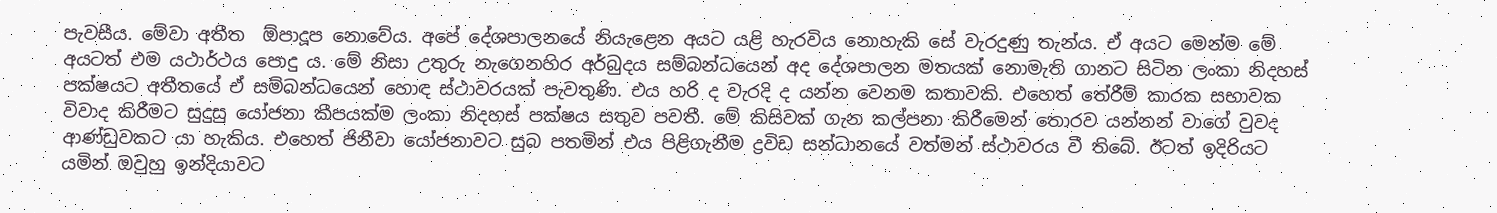පැවසීය. මේවා අතීත  ඕපාදූප නොවේය. අපේ දේශපාලනයේ නියැළෙන අයට යළි හැරවිය නොහැකි සේ වැරදුණු තැන්ය. ඒ අයට මෙන්ම මේ අයටත් එම යථාර්ථය පොදු ය. මේ නිසා උතුරු නැගෙනහිර අර්බුදය සම්බන්ධයෙන් අද දේශපාලන මතයක් නොමැති ගානට සිටින ලංකා නිදහස් පක්ෂයට අතීතයේ ඒ සම්බන්ධයෙන් හොඳ ස්ථාවරයක් පැවතුණි. එය හරි ද වැරදි ද යන්න වෙනම කතාවකි. එහෙත් තේරීම් කාරක සභාවක විවාද කිරීමට සුදුසු යෝජනා කීපයක්ම ලංකා නිදහස් පක්ෂය සතුව පවතී. මේ කිසිවක් ගැන කල්පනා කිරීමෙන් තොරව යන්නන් වාගේ වුවද ආණ්ඩුවකට යා හැකිය. එහෙත් ජිනීවා යෝජනාවට සුබ පතමින් එය පිළිගැනීම ද්‍රවිඩ සන්ධානයේ වත්මන් ස්ථාවරය වී තිබේ. ඊටත් ඉදිරියට යමින් ඔවුහු ඉන්දියාවට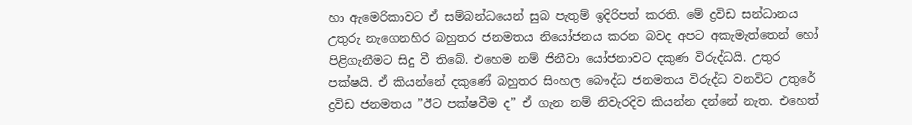හා ඇමෙරිකාවට ඒ සම්බන්ධයෙන් සුබ පැතුම් ඉදිරිපත් කරති. මේ ද්‍රවිඩ සන්ධානය උතුරු නැගෙනහිර බහුතර ජනමතය නියෝජනය කරන බවද අපට අකැමැත්තෙන් හෝ පිළිගැනීමට සිදු වී තිබේ. එහෙම නම් ජිනීවා යෝජනාවට දකුණ විරුද්ධයි. උතුර පක්ෂයි. ඒ කියන්නේ දකුණේ බහුතර සිංහල බෞද්ධ ජනමතය විරුද්ධ වනවිට උතුරේ ද්‍රවිඩ ජනමතය ”ඊට පක්ෂවීම ද” ඒ ගැන නම් නිවැරදිව කියන්න දන්නේ නැත. එහෙත්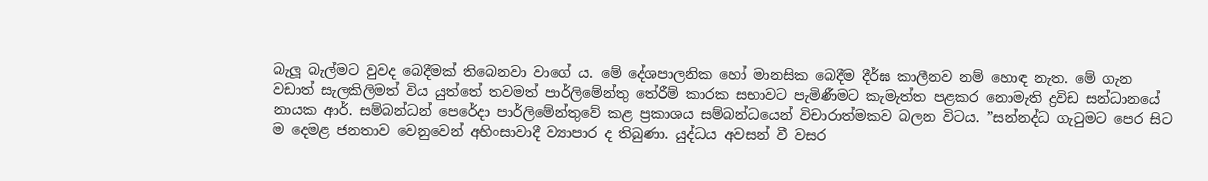බැලූ බැල්මට වුවද බෙදීමක් තිබෙනවා වාගේ ය. මේ දේශපාලනික හෝ මානසික බෙදීම දීර්ඝ කාලීනව නම් හොඳ නැත. මේ ගැන වඩාත් සැලකිලිමත් විය යුත්තේ තවමත් පාර්ලිමේන්තු තේරීම් කාරක සභාවට පැමිණීමට කැමැත්ත පළකර නොමැති ද්‍රවිඩ සන්ධානයේ නායක ආර්. සම්බන්ධන් පෙරේදා පාර්ලිමේන්තුවේ කළ ප්‍රකාශය සම්බන්ධයෙන් විචාරාත්මකව බලන විටය. ”සන්නද්ධ ගැටුමට පෙර සිට ම දෙමළ ජනතාව වෙනුවෙන් අහිංසාවාදී ව්‍යාපාර ද තිබුණා. යුද්ධය අවසන් වී වසර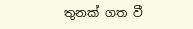තුනක් ගත වී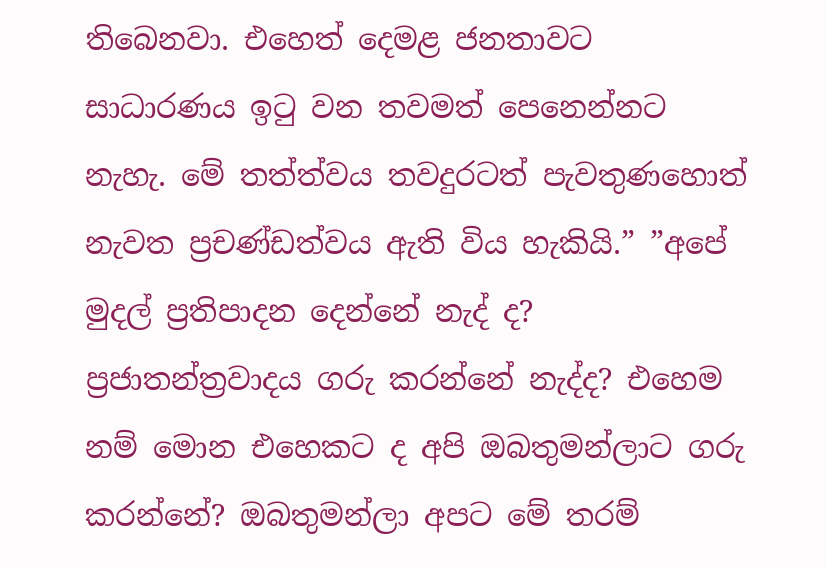තිබෙනවා. එහෙත් දෙමළ ජනතාවට සාධාරණය ඉටු වන තවමත් පෙනෙන්නට නැහැ. මේ තත්ත්වය තවදුරටත් පැවතුණහොත් නැවත ප්‍රචණ්ඩත්වය ඇති විය හැකියි.” ”අපේ මුදල් ප්‍රතිපාදන දෙන්නේ නැද් ද? ප්‍රජාතන්ත්‍රවාදය ගරු කරන්නේ නැද්ද? එහෙම නම් මොන එහෙකට ද අපි ඔබතුමන්ලාට ගරු කරන්නේ? ඔබතුමන්ලා අපට මේ තරම්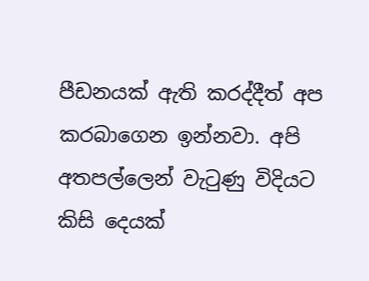පීඩනයක් ඇති කරද්දීත් අප කරබාගෙන ඉන්නවා. අපි අතපල්ලෙන් වැටුණු විදියට කිසි දෙයක්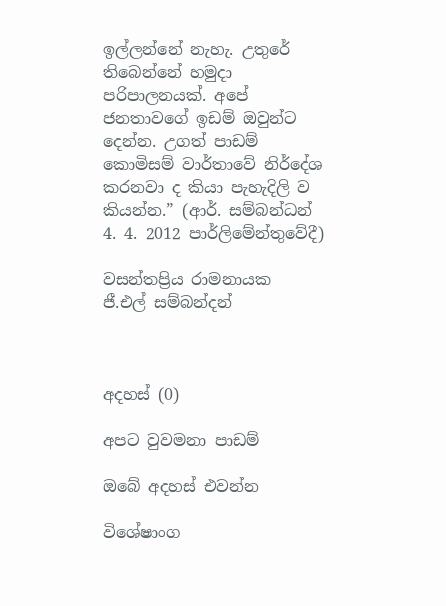ඉල්ලන්නේ නැහැ. උතුරේ තිබෙන්නේ හමුදා පරිපාලනයක්. අපේ ජනතාවගේ ඉඩම් ඔවුන්ට දෙන්න. උගත් පාඩම් කොමිසම් වාර්තාවේ නිර්දේශ කරනවා ද කියා පැහැදිලි ව කියන්න.” (ආර්. සම්බන්ධන් 4. 4. 2012 පාර්ලිමේන්තුවේදී)

වසන්තප්‍රිය රාමනායක
ජී.එල් සම්බන්දන්



අදහස් (0)

අපට වුවමනා පාඩම්

ඔබේ අදහස් එවන්න

විශේෂාංග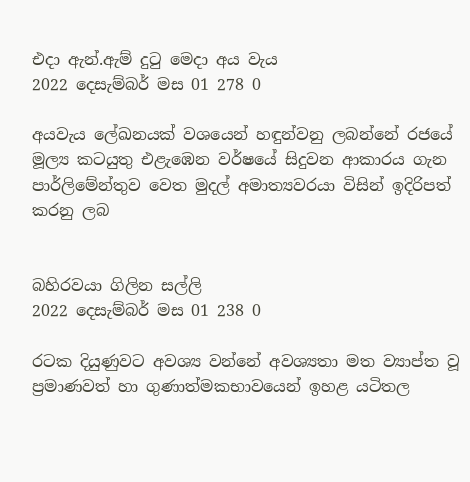එදා ඇන්.ඇම් දුටු මෙදා අය වැය
2022 දෙසැම්බර් මස 01 278 0

අයවැය ලේඛනයක් වශයෙන් හඳුන්වනු ලබන්නේ රජයේ මූල්‍ය කටයුතු එළැඹෙන වර්ෂයේ සිදුවන ආකාරය ගැන පාර්ලිමේන්තුව වෙත මුදල් අමාත්‍යවරයා විසින් ඉදිරිපත් කරනු ලබ


බහිරවයා ගිලින සල්ලි
2022 දෙසැම්බර් මස 01 238 0

රටක දියුණුවට අවශ්‍ය වන්නේ අවශ්‍යතා මත ව්‍යාප්ත වූ ප්‍රමාණවත් හා ගුණාත්මකභාවයෙන් ඉහළ යටිතල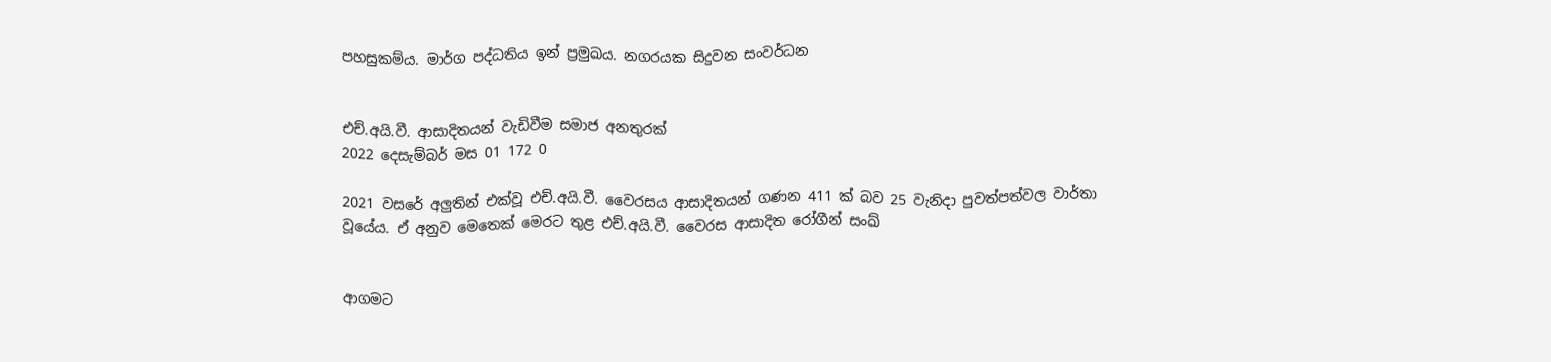පහසුකම්ය. මාර්ග පද්ධතිය ඉන් ප්‍රමුඛය. නගරයක සිදුවන සංවර්ධන


එච්.අයි.වී. ආසාදිතයන් වැඩිවීම සමාජ අනතුරක්
2022 දෙසැම්බර් මස 01 172 0

2021 වසරේ අලුතින් එක්වූ එච්.අයි.වී. වෛරසය ආසාදිතයන් ගණන 411 ක් බව 25 වැනිදා පුවත්පත්වල වාර්තා වූයේය. ඒ අනුව මෙතෙක් මෙරට තුළ එච්.අයි.වී. වෛරස ආසාදිත රෝගීන් සංඛ්‍


ආගමට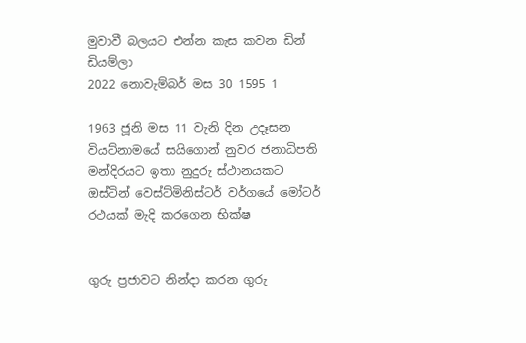මුවාවී බලයට එන්න කැස කවන ඩින් ඩියම්ලා
2022 නොවැම්බර් මස 30 1595 1

1963 ජූනි මස 11 වැනි දින උදෑසන වියට්නාමයේ සයිගොන් නුවර ජනාධිපති මන්දිරයට ඉතා නුදුරු ස්ථානයකට ඔස්ටින් වෙස්ට්මිනිස්ටර් වර්ගයේ මෝටර් රථයක් මැදි කරගෙන භික්ෂ


ගුරු ප්‍රජාවට නින්දා කරන ගුරු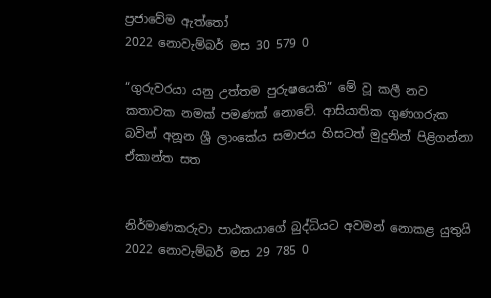ප්‍රජාවේම ඇත්තෝ
2022 නොවැම්බර් මස 30 579 0

“ගුරුවරයා යනු උත්තම පුරුෂයෙකි” මේ වූ කලී නව කතාවක නමක් පමණක් නොවේ. ආසියාතික ගුණගරුක බවින් අනූන ශ්‍රී ලාංකේය සමාජය හිසටත් මුදුනින් පිළිගන්නා ඒකාන්ත සත


නිර්මාණකරුවා පාඨකයාගේ බුද්ධියට අවමන් නොකළ යුතුයි
2022 නොවැම්බර් මස 29 785 0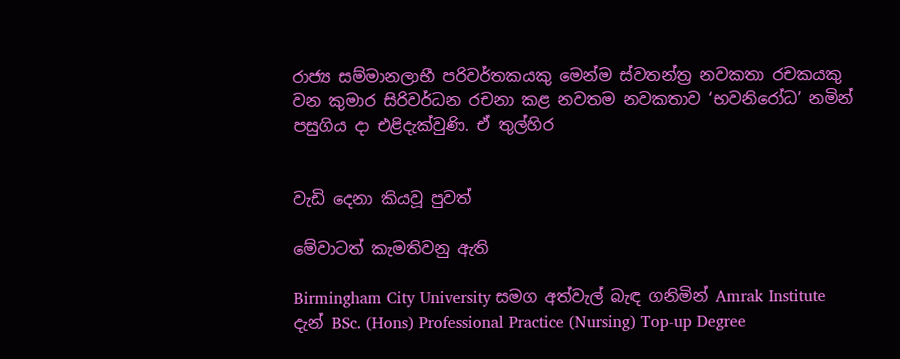රාජ්‍ය සම්මානලාභී පරිවර්තකයකු මෙන්ම ස්වතන්ත්‍ර නවකතා රචකයකු වන කුමාර සිරිවර්ධන රචනා කළ නවතම නවකතාව ‘භවනිරෝධ’ නමින් පසුගිය දා එළිදැක්වුණි. ඒ තුල්හිර


වැඩි දෙනා කියවූ පුවත්

මේවාටත් කැමතිවනු ඇති

Birmingham City University සමග අත්වැල් බැඳ ගනිමින් Amrak Institute දැන් BSc. (Hons) Professional Practice (Nursing) Top-up Degree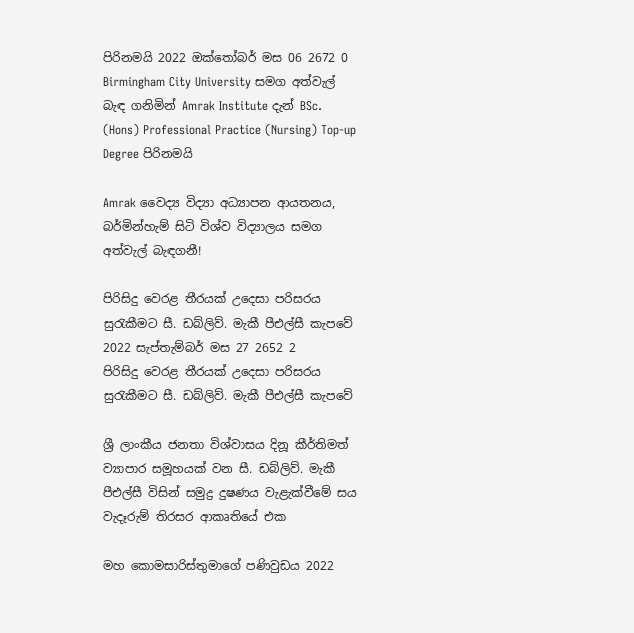පිරිනමයි 2022 ඔක්තෝබර් මස 06 2672 0
Birmingham City University සමග අත්වැල් බැඳ ගනිමින් Amrak Institute දැන් BSc. (Hons) Professional Practice (Nursing) Top-up Degree පිරිනමයි

Amrak වෛද්‍ය විද්‍යා අධ්‍යාපන ආයතනය, බර්මින්හැම් සිටි විශ්ව විද්‍යාලය සමග අත්වැල් බැඳගනී!

පිරිසිදු වෙරළ තීරයක් උදෙසා පරිසරය සුරැකීමට සී. ඩබ්ලිව්. මැකී පීඑල්සී කැපවේ 2022 සැප්තැම්බර් මස 27 2652 2
පිරිසිදු වෙරළ තීරයක් උදෙසා පරිසරය සුරැකීමට සී. ඩබ්ලිව්. මැකී පීඑල්සී කැපවේ

ශ්‍රී ලාංකීය ජනතා විශ්වාසය දිනූ කීර්තිමත් ව්‍යාපාර සමූහයක් වන සී. ඩබ්ලිව්. මැකී පීඑල්සී විසින් සමුද්‍ර දුෂණය වැළැක්වීමේ සය වැදෑරුම් තිරසර ආකෘතියේ එක

මහ කොමසාරිස්තුමාගේ පණිවුඩය 2022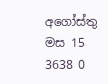අගෝස්තු මස 15 3638 0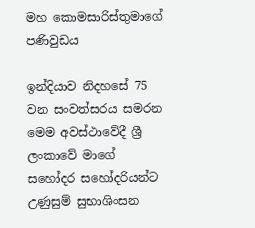මහ කොමසාරිස්තුමාගේ පණිවුඩය

ඉන්දියාව නිදහසේ 75 වන සංවත්සරය සමරන මෙම අවස්ථාවේදී ශ්‍රී ලංකාවේ මාගේ සහෝදර සහෝදරියන්ට උණුසුම් සුභාශිංසන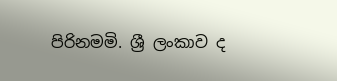පිරිනමමි. ශ්‍රී ලංකාව ද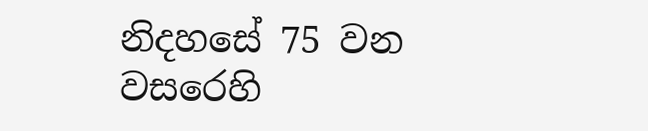නිදහසේ 75 වන වසරෙහි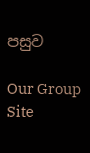පසුව

Our Group Site